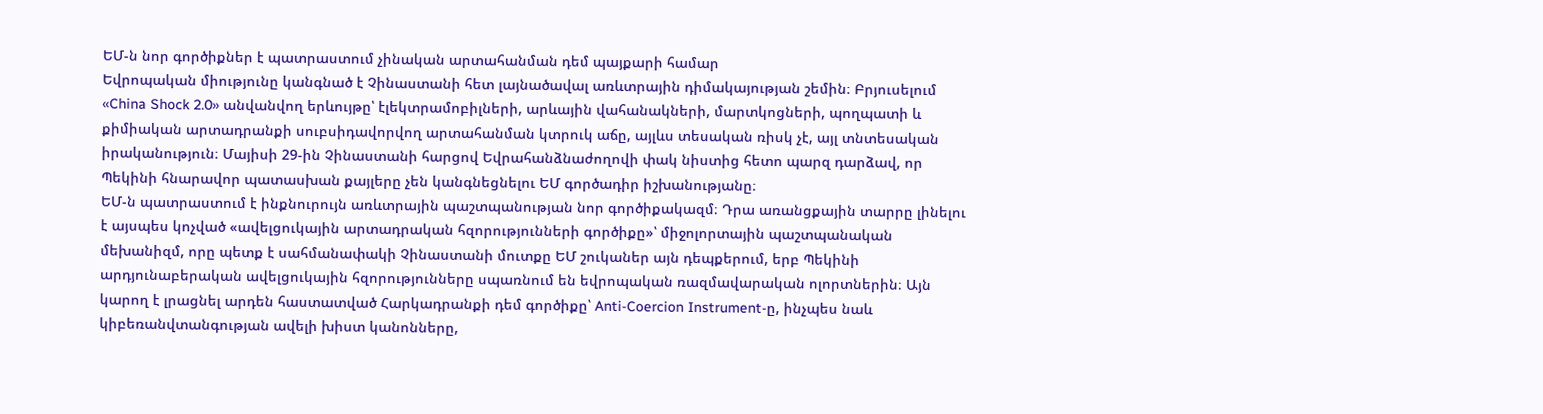ԵՄ-ն նոր գործիքներ է պատրաստում չինական արտահանման դեմ պայքարի համար
Եվրոպական միությունը կանգնած է Չինաստանի հետ լայնածավալ առևտրային դիմակայության շեմին։ Բրյուսելում «China Shock 2.0» անվանվող երևույթը՝ էլեկտրամոբիլների, արևային վահանակների, մարտկոցների, պողպատի և քիմիական արտադրանքի սուբսիդավորվող արտահանման կտրուկ աճը, այլևս տեսական ռիսկ չէ, այլ տնտեսական իրականություն։ Մայիսի 29-ին Չինաստանի հարցով Եվրահանձնաժողովի փակ նիստից հետո պարզ դարձավ, որ Պեկինի հնարավոր պատասխան քայլերը չեն կանգնեցնելու ԵՄ գործադիր իշխանությանը։
ԵՄ-ն պատրաստում է ինքնուրույն առևտրային պաշտպանության նոր գործիքակազմ։ Դրա առանցքային տարրը լինելու է այսպես կոչված «ավելցուկային արտադրական հզորությունների գործիքը»՝ միջոլորտային պաշտպանական մեխանիզմ, որը պետք է սահմանափակի Չինաստանի մուտքը ԵՄ շուկաներ այն դեպքերում, երբ Պեկինի արդյունաբերական ավելցուկային հզորությունները սպառնում են եվրոպական ռազմավարական ոլորտներին։ Այն կարող է լրացնել արդեն հաստատված Հարկադրանքի դեմ գործիքը՝ Anti-Coercion Instrument-ը, ինչպես նաև կիբեռանվտանգության ավելի խիստ կանոնները,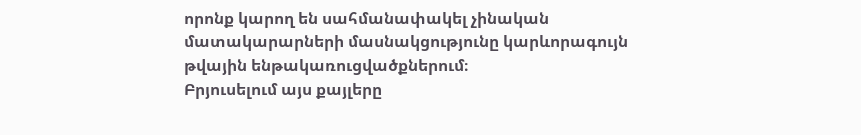որոնք կարող են սահմանափակել չինական մատակարարների մասնակցությունը կարևորագույն թվային ենթակառուցվածքներում։
Բրյուսելում այս քայլերը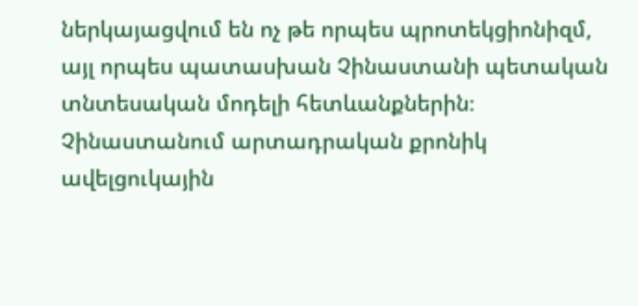ներկայացվում են ոչ թե որպես պրոտեկցիոնիզմ, այլ որպես պատասխան Չինաստանի պետական տնտեսական մոդելի հետևանքներին։ Չինաստանում արտադրական քրոնիկ ավելցուկային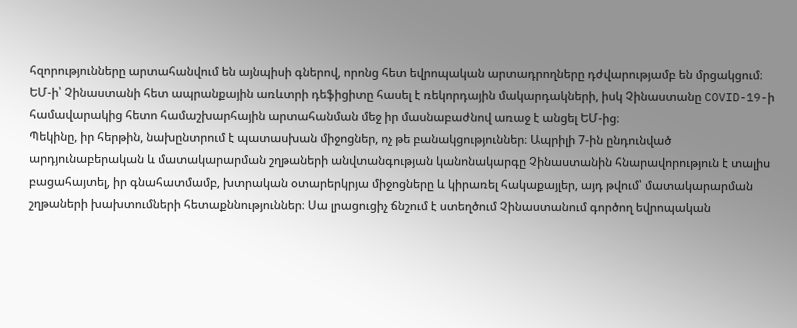հզորությունները արտահանվում են այնպիսի գներով, որոնց հետ եվրոպական արտադրողները դժվարությամբ են մրցակցում։ ԵՄ-ի՝ Չինաստանի հետ ապրանքային առևտրի դեֆիցիտը հասել է ռեկորդային մակարդակների, իսկ Չինաստանը COVID-19-ի համավարակից հետո համաշխարհային արտահանման մեջ իր մասնաբաժնով առաջ է անցել ԵՄ-ից։
Պեկինը, իր հերթին, նախընտրում է պատասխան միջոցներ, ոչ թե բանակցություններ։ Ապրիլի 7-ին ընդունված արդյունաբերական և մատակարարման շղթաների անվտանգության կանոնակարգը Չինաստանին հնարավորություն է տալիս բացահայտել, իր գնահատմամբ, խտրական օտարերկրյա միջոցները և կիրառել հակաքայլեր, այդ թվում՝ մատակարարման շղթաների խախտումների հետաքննություններ։ Սա լրացուցիչ ճնշում է ստեղծում Չինաստանում գործող եվրոպական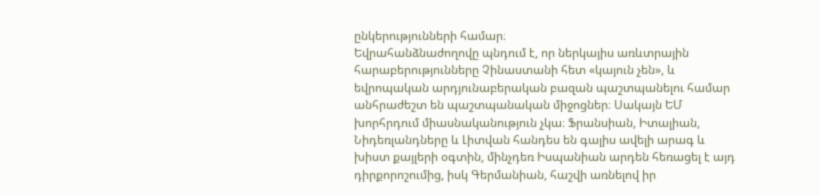ընկերությունների համար։
Եվրահանձնաժողովը պնդում է, որ ներկայիս առևտրային հարաբերությունները Չինաստանի հետ «կայուն չեն», և եվրոպական արդյունաբերական բազան պաշտպանելու համար անհրաժեշտ են պաշտպանական միջոցներ։ Սակայն ԵՄ խորհրդում միասնականություն չկա։ Ֆրանսիան, Իտալիան, Նիդեռլանդները և Լիտվան հանդես են գալիս ավելի արագ և խիստ քայլերի օգտին, մինչդեռ Իսպանիան արդեն հեռացել է այդ դիրքորոշումից, իսկ Գերմանիան, հաշվի առնելով իր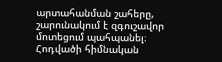արտահանման շահերը, շարունակում է զգուշավոր մոտեցում պահպանել։
Հոդվածի հիմնական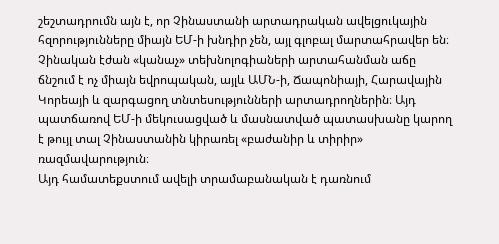շեշտադրումն այն է, որ Չինաստանի արտադրական ավելցուկային հզորությունները միայն ԵՄ-ի խնդիր չեն, այլ գլոբալ մարտահրավեր են։ Չինական էժան «կանաչ» տեխնոլոգիաների արտահանման աճը ճնշում է ոչ միայն եվրոպական, այլև ԱՄՆ-ի, Ճապոնիայի, Հարավային Կորեայի և զարգացող տնտեսությունների արտադրողներին։ Այդ պատճառով ԵՄ-ի մեկուսացված և մասնատված պատասխանը կարող է թույլ տալ Չինաստանին կիրառել «բաժանիր և տիրիր» ռազմավարություն։
Այդ համատեքստում ավելի տրամաբանական է դառնում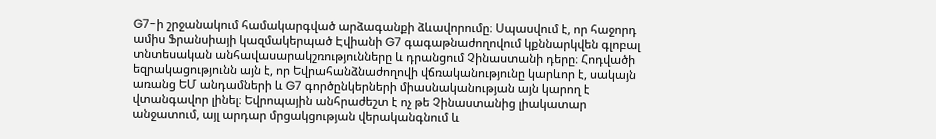G7-ի շրջանակում համակարգված արձագանքի ձևավորումը։ Սպասվում է, որ հաջորդ ամիս Ֆրանսիայի կազմակերպած Էվիանի G7 գագաթնաժողովում կքննարկվեն գլոբալ տնտեսական անհավասարակշռությունները և դրանցում Չինաստանի դերը։ Հոդվածի եզրակացությունն այն է, որ Եվրահանձնաժողովի վճռականությունը կարևոր է, սակայն առանց ԵՄ անդամների և G7 գործընկերների միասնականության այն կարող է վտանգավոր լինել։ Եվրոպային անհրաժեշտ է ոչ թե Չինաստանից լիակատար անջատում, այլ արդար մրցակցության վերականգնում և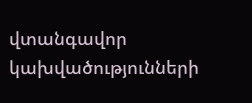վտանգավոր կախվածությունների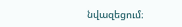նվազեցում։